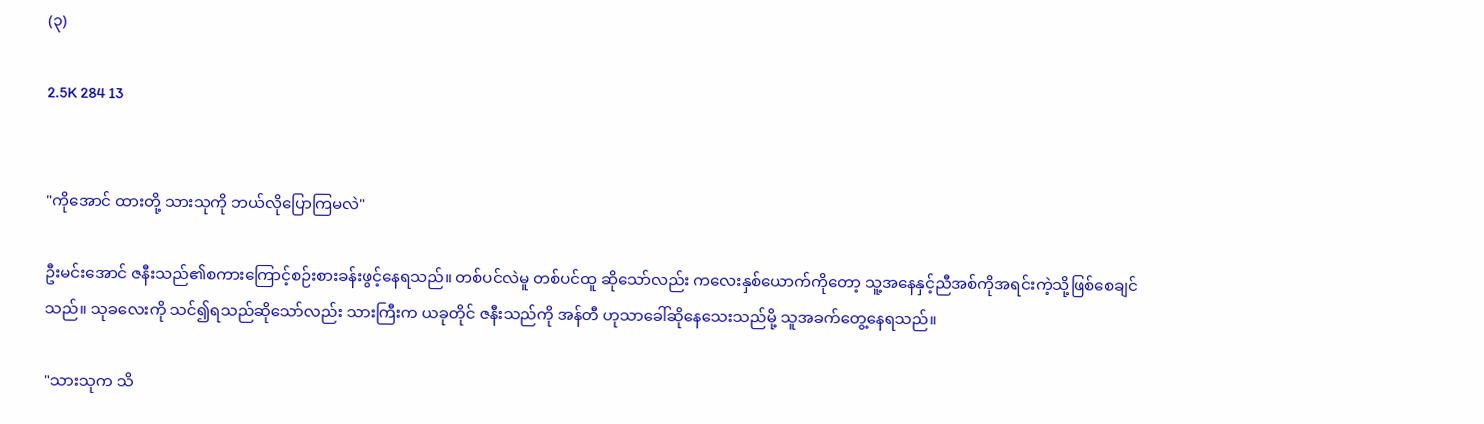(၃)

2.5K 284 13


"ကိုအောင် ထားတို့ သားသုကို ဘယ်လိုပြောကြမလဲ"

ဦးမင်းအောင် ဇနီးသည်၏စကားကြောင့်စဉ်းစားခန်းဖွင့်နေရသည်။ တစ်ပင်လဲမူ တစ်ပင်ထူ ဆိုသော်လည်း ကလေးနှစ်ယောက်ကိုတော့ သူ့အနေနှင့်ညီအစ်ကိုအရင်းကဲ့သို့ဖြစ်စေချင်သည်။ သုခလေးကို သင်၍ရသည်ဆိုသော်လည်း သားကြီးက ယခုတိုင် ဇနီးသည်ကို အန်တီ ဟုသာခေါ်ဆိုနေသေးသည်မို့ သူအခက်တွေ့နေရသည်။

"သားသုက သိ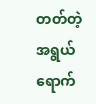တတ်တဲ့အရွယ်ရောက်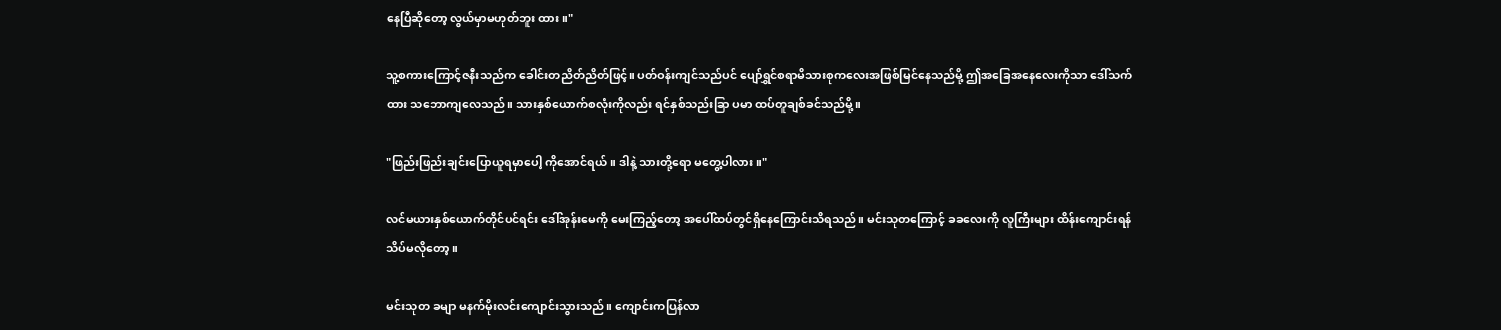နေပြီဆိုတော့ လွယ်မှာမဟုတ်ဘူး ထား။"

သူ့စကားကြောင့်ဇနီးသည်က ခေါင်းတညိတ်ညိတ်ဖြင့်။ ပတ်ဝန်းကျင်သည်ပင် ပျော်ရွှင်စရာမိသားစုကလေးအဖြစ်မြင်နေသည်မို့ ဤအခြေအနေလေးကိုသာ ဒေါ်သက်ထား သဘောကျလေသည်။ သားနှစ်ယောက်စလုံးကိုလည်း ရင်နှစ်သည်းခြာ ပမာ ထပ်တူချစ်ခင်သည်မို့။

"ဖြည်းဖြည်းချင်းပြောယူရမှာပေါ့ ကိုအောင်ရယ်။ ဒါနဲ့ သားတို့ရော မတွေ့ပါလား။"

လင်မယားနှစ်ယောက်တိုင်ပင်ရင်း ဒေါ်အုန်းမေကို မေးကြည့်တော့ အပေါ်ထပ်တွင်ရှိနေကြောင်းသိရသည်။ မင်းသုတကြောင့် ခခလေးကို လူကြီးများ ထိန်းကျောင်းရန် သိပ်မလိုတော့။

မင်းသုတ ခမျာ မနက်မိုးလင်းကျောင်းသွားသည်။ ကျောင်းကပြန်လာ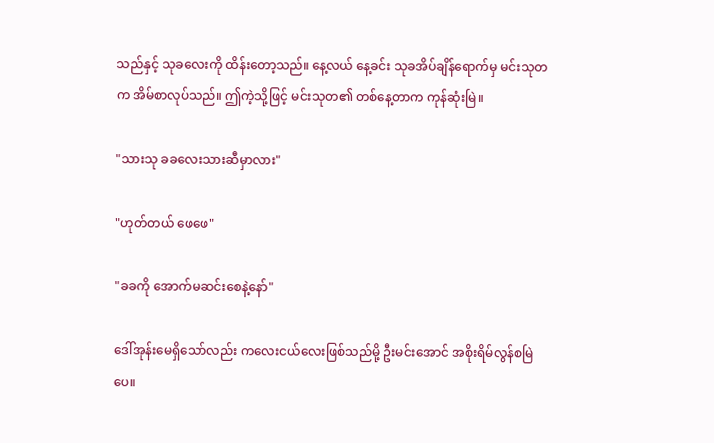သည်နှင့် သုခလေးကို ထိန်းတော့သည်။ နေ့လယ် နေ့ခင်း သုခအိပ်ချိန်ရောက်မှ မင်းသုတက အိမ်စာလုပ်သည်။ ဤကဲ့သို့ဖြင့် မင်းသုတ၏ တစ်နေ့တာက ကုန်ဆုံးမြဲ။

"သားသု ခခလေးသားဆီမှာလား"

"ဟုတ်တယ် ဖေဖေ"

"ခခကို အောက်မဆင်းစေနဲ့နော်"

ဒေါ်အုန်းမေရှိသော်လည်း ကလေးငယ်လေးဖြစ်သည်မို့ ဦးမင်းအောင် အစိုးရိမ်လွန်စမြဲပေ။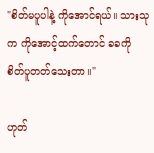"စိတ်မပူပါနဲ့ ကိုအောင်ရယ်။ သားသုက ကိုအောင့်ထက်တောင် ခခကို စိတ်ပူတတ်သေးတာ။"

ဟုတ်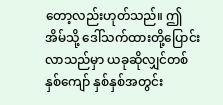တော့လည်းဟုတ်သည်။ ဤအိမ်သို့ ဒေါ်သက်ထားတို့ပြောင်းလာသည်မှာ ယခုဆိုလျှင်တစ်နှစ်ကျော် နှစ်နှစ်အတွင်း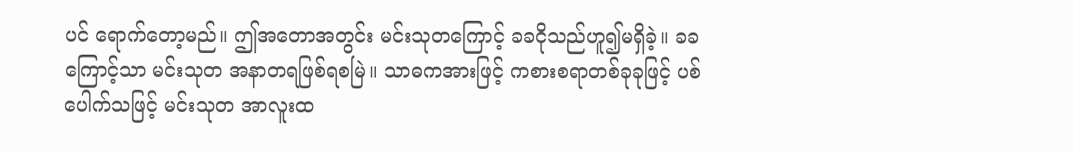ပင် ရောက်တော့မည်။ ဤအတောအတွင်း မင်းသုတကြောင့် ခခငိုသည်ဟူ၍မရှိခဲ့။ ခခကြောင့်သာ မင်းသုတ အနာတရဖြစ်ရစမြဲ။ သာဓကအားဖြင့် ကစားစရာတစ်ခုခုဖြင့် ပစ်ပေါက်သဖြင့် မင်းသုတ အာလူးထ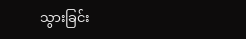သွားခြင်း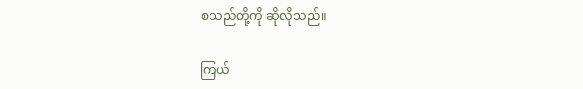စသည်တို့ကို ဆိုလိုသည်။

ကြယ်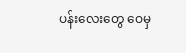ပန်းလေးတွေ ဝေမှ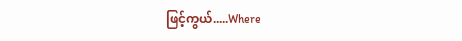ဖြင့်ကွယ်.....Where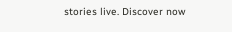stories live. Discover now